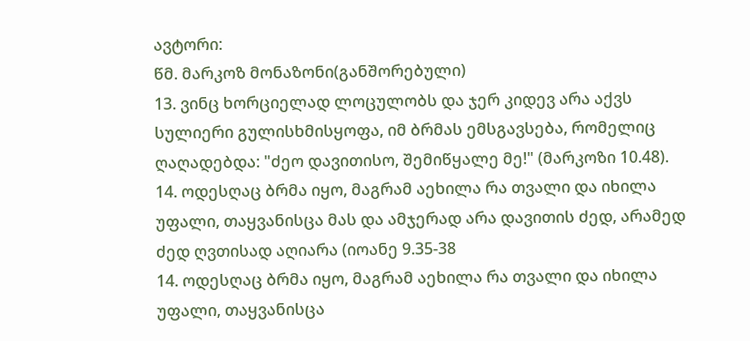ავტორი:
წმ. მარკოზ მონაზონი(განშორებული)
13. ვინც ხორციელად ლოცულობს და ჯერ კიდევ არა აქვს სულიერი გულისხმისყოფა, იმ ბრმას ემსგავსება, რომელიც ღაღადებდა: "ძეო დავითისო, შემიწყალე მე!" (მარკოზი 10.48).
14. ოდესღაც ბრმა იყო, მაგრამ აეხილა რა თვალი და იხილა უფალი, თაყვანისცა მას და ამჯერად არა დავითის ძედ, არამედ ძედ ღვთისად აღიარა (იოანე 9.35-38
14. ოდესღაც ბრმა იყო, მაგრამ აეხილა რა თვალი და იხილა უფალი, თაყვანისცა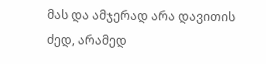მას და ამჯერად არა დავითის ძედ, არამედ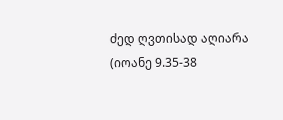ძედ ღვთისად აღიარა (იოანე 9.35-38